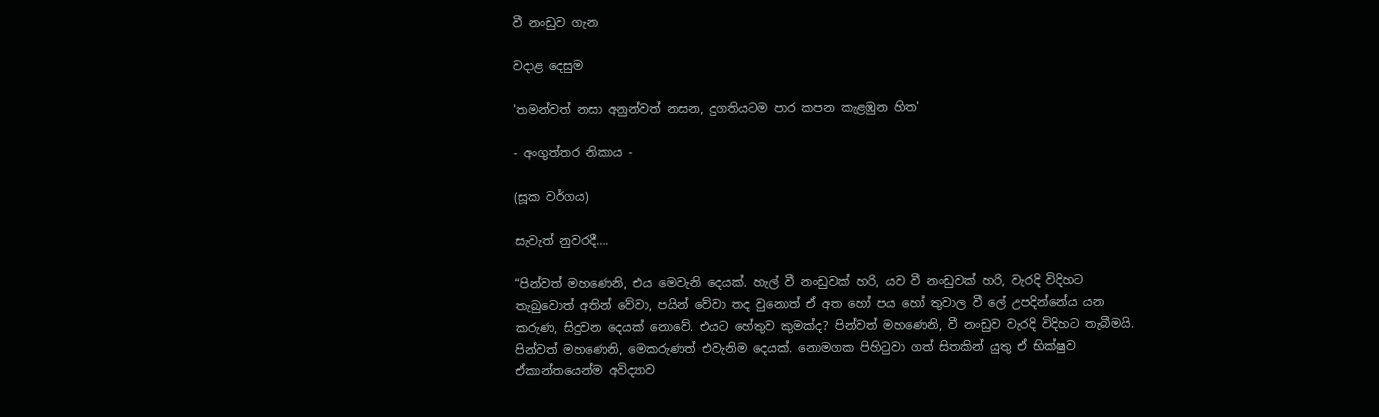වී නංඩුව ගැන

වදාළ දෙසුම

'තමන්වත් නසා අනුන්වත් නසන, දුගතියටම පාර කපන කැළඹුන හිත'

- අංගුත්තර නිකාය -

(සූක වර්ගය)

සැවැත් නුවරදී….

“පින්වත් මහණෙනි, එය මෙවැනි දෙයක්. හැල් වී නංඩුවක් හරි, යව වී නංඩුවක් හරි, වැරදි විදිහට තැබුවොත් අතින් වේවා, පයින් වේවා තද වුනොත් ඒ අත හෝ පය හෝ තුවාල වී ලේ උපදින්නේය යන කරුණ, සිදුවන දෙයක් නොවේ. එයට හේතුව කුමක්ද? පින්වත් මහණෙනි, වී නංඩුව වැරදි විදිහට තැබීමයි. පින්වත් මහණෙනි, මෙකරුණත් එවැනිම දෙයක්. නොමගක පිහිටුවා ගත් සිතකින් යුතු ඒ භික්ෂුව ඒකාන්තයෙන්ම අවිද්‍යාව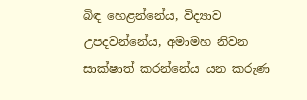බිඳ හෙළන්නේය, විද්‍යාව උපදවන්නේය, අමාමහ නිවන සාක්ෂාත් කරන්නේය යන කරුණ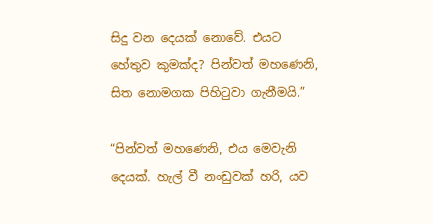සිදු වන දෙයක් නොවේ. එයට හේතුව කුමක්ද? පින්වත් මහණෙනි, සිත නොමගක පිහිටුවා ගැනීමයි.”

“පින්වත් මහණෙනි, එය මෙවැනි දෙයක්. හැල් වී නංඩුවක් හරි, යව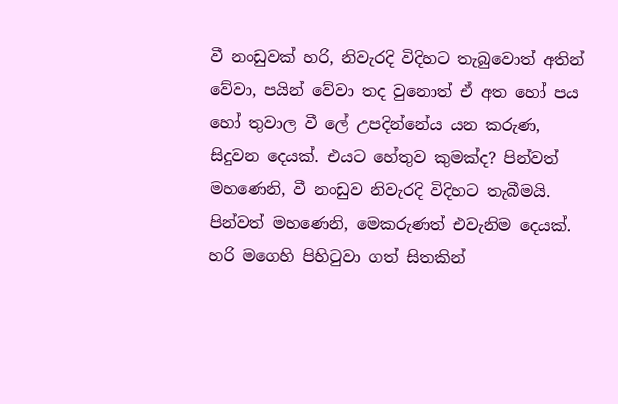වී නංඩුවක් හරි, නිවැරදි විදිහට තැබුවොත් අතින් වේවා, පයින් වේවා තද වුනොත් ඒ අත හෝ පය හෝ තුවාල වී ලේ උපදින්නේය යන කරුණ, සිදුවන දෙයක්. එයට හේතුව කුමක්ද? පින්වත් මහණෙනි, වී නංඩුව නිවැරදි විදිහට තැබීමයි. පින්වත් මහණෙනි, මෙකරුණත් එවැනිම දෙයක්. හරි මගෙහි පිහිටුවා ගත් සිතකින්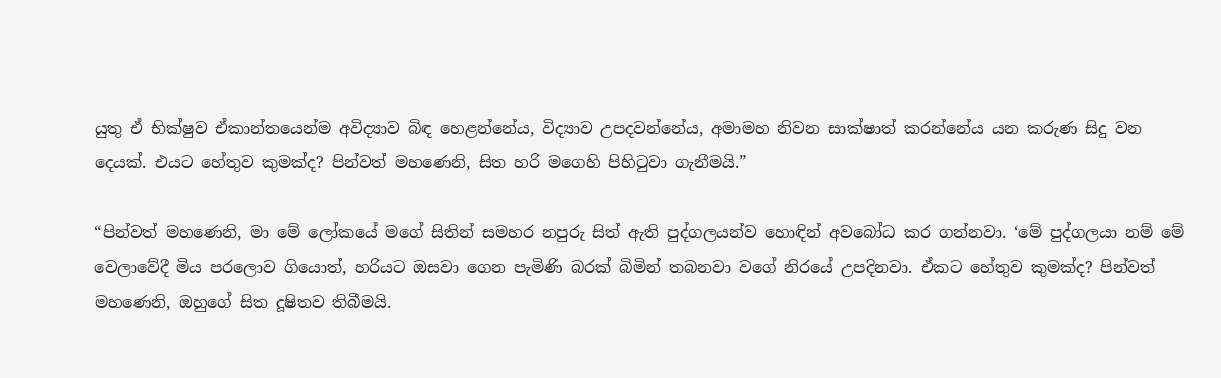යුතු ඒ භික්ෂුව ඒකාන්තයෙන්ම අවිද්‍යාව බිඳ හෙළන්නේය, විද්‍යාව උපදවන්නේය, අමාමහ නිවන සාක්ෂාත් කරන්නේය යන කරුණ සිදු වන දෙයක්. එයට හේතුව කුමක්ද? පින්වත් මහණෙනි, සිත හරි මගෙහි පිහිටුවා ගැනීමයි.”

“පින්වත් මහණෙනි, මා මේ ලෝකයේ මගේ සිතින් සමහර නපුරු සිත් ඇති පුද්ගලයන්ව හොඳින් අවබෝධ කර ගන්නවා. ‘මේ පුද්ගලයා නම් මේ වෙලාවේදී මිය පරලොව ගියොත්, හරියට ඔසවා ගෙන පැමිණි බරක් බිමින් තබනවා වගේ නිරයේ උපදිනවා. ඒකට හේතුව කුමක්ද? පින්වත් මහණෙනි, ඔහුගේ සිත දූෂිතව තිබීමයි.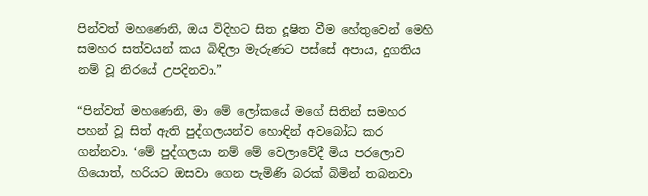පින්වත් මහණෙනි, ඔය විදිහට සිත දූෂිත වීම හේතුවෙන් මෙහි සමහර සත්වයන් කය බිඳිලා මැරුණට පස්සේ අපාය, දුගතිය නම් වූ නිරයේ උපදිනවා.”

“පින්වත් මහණෙනි, මා මේ ලෝකයේ මගේ සිතින් සමහර පහන් වූ සිත් ඇති පුද්ගලයන්ව හොඳින් අවබෝධ කර ගන්නවා. ‘මේ පුද්ගලයා නම් මේ වෙලාවේදී මිය පරලොව ගියොත්, හරියට ඔසවා ගෙන පැමිණි බරක් බිමින් තබනවා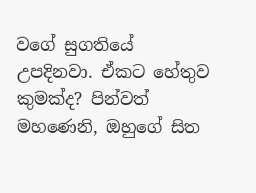වගේ සුගතියේ උපදිනවා. ඒකට හේතුව කුමක්ද? පින්වත් මහණෙනි, ඔහුගේ සිත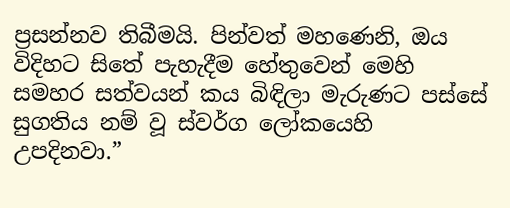ප්‍රසන්නව තිබීමයි. පින්වත් මහණෙනි, ඔය විදිහට සිතේ පැහැදීම හේතුවෙන් මෙහි සමහර සත්වයන් කය බිඳිලා මැරුණට පස්සේ සුගතිය නම් වූ ස්වර්ග ලෝකයෙහි උපදිනවා.”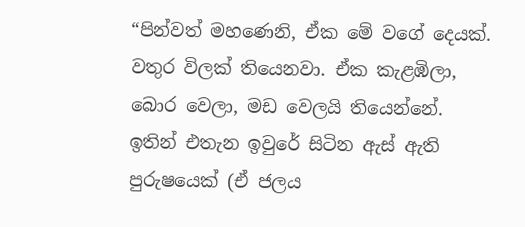“පින්වත් මහණෙනි, ඒක මේ වගේ දෙයක්. වතුර විලක් තියෙනවා. ඒක කැළඹිලා, බොර වෙලා, මඩ වෙලයි තියෙන්නේ. ඉතින් එතැන ඉවුරේ සිටින ඇස් ඇති පුරුෂයෙක් (ඒ ජලය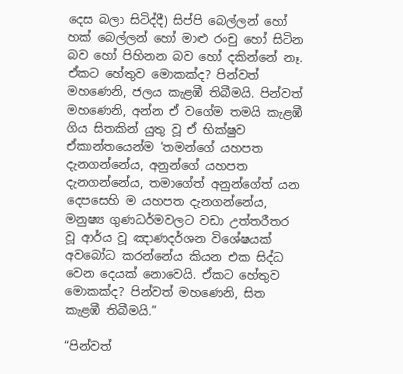දෙස බලා සිටිද්දී) සිප්පි බෙල්ලන් හෝ හක් බෙල්ලන් හෝ මාළු රංචු හෝ සිටින බව හෝ පිහිනන බව හෝ දකින්නේ නෑ. ඒකට හේතුව මොකක්ද? පින්වත් මහණෙනි, ජලය කැළඹී තිබීමයි. පින්වත් මහණෙනි, අන්න ඒ වගේම තමයි කැළඹී ගිය සිතකින් යුතු වූ ඒ භික්ෂුව ඒකාන්තයෙන්ම ‘තමන්ගේ යහපත දැනගන්නේය, අනුන්ගේ යහපත දැනගන්නේය, තමාගේත් අනුන්ගේත් යන දෙපසෙහි ම යහපත දැනගන්නේය, මනුෂ්‍ය ගුණධර්මවලට වඩා උත්තරීතර වූ ආර්ය වූ ඤාණදර්ශන විශේෂයක් අවබෝධ කරන්නේය කියන එක සිද්ධ වෙන දෙයක් නොවෙයි. ඒකට හේතුව මොකක්ද? පින්වත් මහණෙනි, සිත කැළඹී තිබීමයි.”

“පින්වත්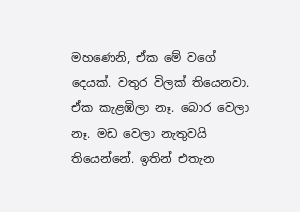මහණෙනි, ඒක මේ වගේ දෙයක්. වතුර විලක් තියෙනවා. ඒක කැළඹිලා නෑ. බොර වෙලා නෑ. මඩ වෙලා නැතුවයි තියෙන්නේ. ඉතින් එතැන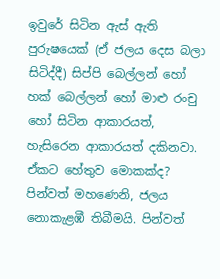ඉවුරේ සිටින ඇස් ඇති පුරුෂයෙක් (ඒ ජලය දෙස බලා සිටිද්දී) සිප්පි බෙල්ලන් හෝ හක් බෙල්ලන් හෝ මාළු රංචු හෝ සිටින ආකාරයත්, හැසිරෙන ආකාරයත් දකිනවා. ඒකට හේතුව මොකක්ද? පින්වත් මහණෙනි, ජලය නොකැළඹී තිබීමයි. පින්වත්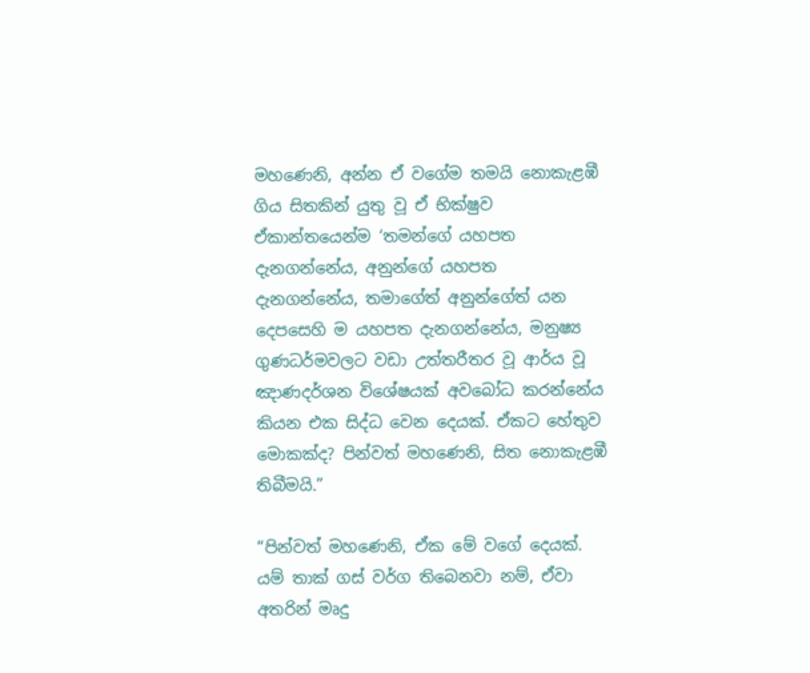මහණෙනි, අන්න ඒ වගේම තමයි නොකැළඹී ගිය සිතකින් යුතු වූ ඒ භික්ෂුව ඒකාන්තයෙන්ම ‘තමන්ගේ යහපත දැනගන්නේය, අනුන්ගේ යහපත දැනගන්නේය, තමාගේත් අනුන්ගේත් යන දෙපසෙහි ම යහපත දැනගන්නේය, මනුෂ්‍ය ගුණධර්මවලට වඩා උත්තරීතර වූ ආර්ය වූ ඤාණදර්ශන විශේෂයක් අවබෝධ කරන්නේය කියන එක සිද්ධ වෙන දෙයක්. ඒකට හේතුව මොකක්ද? පින්වත් මහණෙනි, සිත නොකැළඹී තිබීමයි.”

“පින්වත් මහණෙනි, ඒක මේ වගේ දෙයක්. යම් තාක් ගස් වර්ග තිබෙනවා නම්, ඒවා අතරින් මෘදු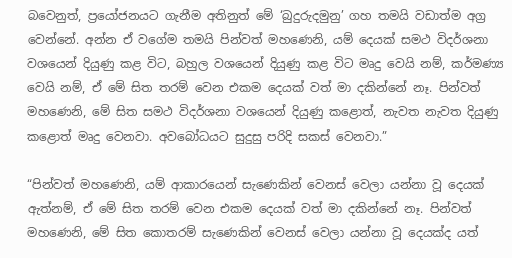බවෙනුත්, ප්‍රයෝජනයට ගැනීම අතිනුත් මේ ‘බුදුරුදමුනු’ ගහ තමයි වඩාත්ම අග්‍ර වෙන්නේ. අන්න ඒ වගේම තමයි පින්වත් මහණෙනි, යම් දෙයක් සමථ විදර්ශනා වශයෙන් දියුණු කළ විට, බහුල වශයෙන් දියුණු කළ විට මෘදු වෙයි නම්, කර්මණ්‍ය වෙයි නම්, ඒ මේ සිත තරම් වෙන එකම දෙයක් වත් මා දකින්නේ නෑ. පින්වත් මහණෙනි, මේ සිත සමථ විදර්ශනා වශයෙන් දියුණු කළොත්, නැවත නැවත දියුණු කළොත් මෘදු වෙනවා. අවබෝධයට සුදුසු පරිදි සකස් වෙනවා.”

“පින්වත් මහණෙනි, යම් ආකාරයෙන් සැණෙකින් වෙනස් වෙලා යන්නා වූ දෙයක් ඇත්නම්, ඒ මේ සිත තරම් වෙන එකම දෙයක් වත් මා දකින්නේ නෑ. පින්වත් මහණෙනි, මේ සිත කොතරම් සැණෙකින් වෙනස් වෙලා යන්නා වූ දෙයක්ද යත්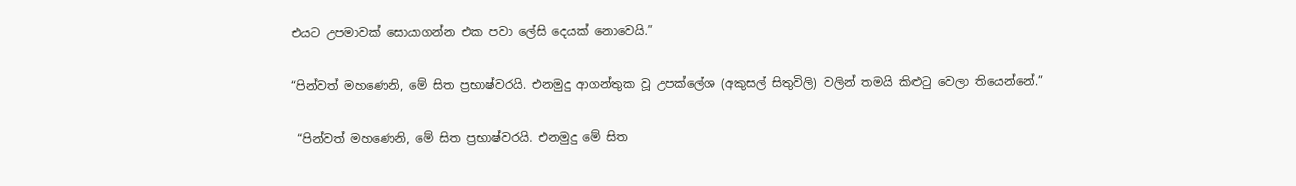එයට උපමාවක් සොයාගන්න එක පවා ලේසි දෙයක් නොවෙයි.”

“පින්වත් මහණෙනි, මේ සිත ප්‍රභාෂ්වරයි. එනමුදු ආගන්තුක වූ උපක්ලේශ (අකුසල් සිතුවිලි) වලින් තමයි කිළුටු වෙලා තියෙන්නේ.”

 “පින්වත් මහණෙනි, මේ සිත ප්‍රභාෂ්වරයි. එනමුදු මේ සිත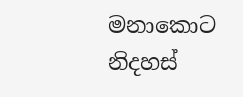මනාකොට නිදහස්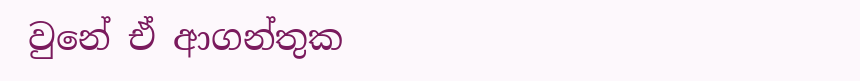වුනේ ඒ ආගන්තුක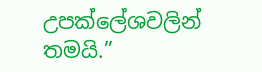උපක්ලේශවලින් තමයි.”